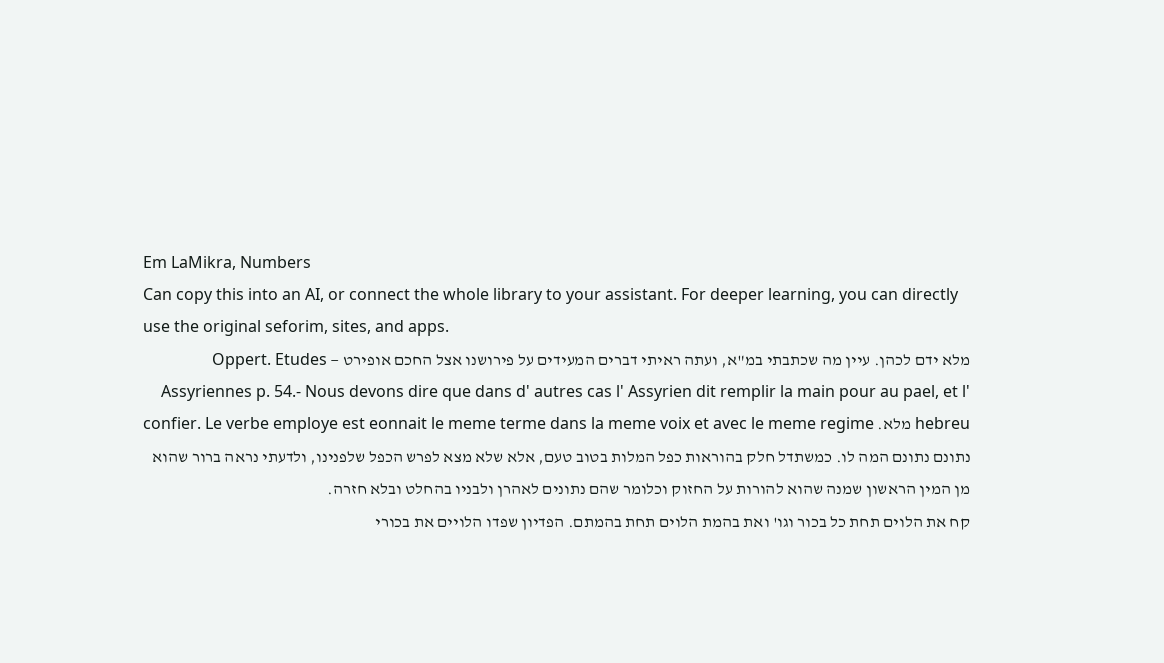Em LaMikra, Numbers
Can copy this into an AI, or connect the whole library to your assistant. For deeper learning, you can directly use the original seforim, sites, and apps.
מלא ידם לכהן. עיין מה שכתבתי במ"א, ועתה ראיתי דברים המעידים על פירושנו אצל החכם אופירט — Oppert. Etudes Assyriennes p. 54.- Nous devons dire que dans d' autres cas l' Assyrien dit remplir la main pour au pael, et l' hebreu מלא. confier. Le verbe employe est eonnait le meme terme dans la meme voix et avec le meme regime
נתונם נתונם המה לו. כמשתדל חלק בהוראות כפל המלות בטוב טעם, אלא שלא מצא לפרש הכפל שלפנינו, ולדעתי נראה ברור שהוא מן המין הראשון שמנה שהוא להורות על החזוק וכלומר שהם נתונים לאהרן ולבניו בהחלט ובלא חזרה.
קח את הלוים תחת כל בכור וגו' ואת בהמת הלוים תחת בהמתם. הפדיון שפדו הלויים את בכורי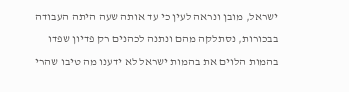ישראל, מובן ונראה לעין כי עד אותה שעה היתה העבודה בבכורות, נסתלקה מהם ונתנה לכהנים רק פדיון שפדו בהמות הלוים את בהמות ישראל לא ידענו מה טיבו שהרי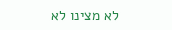לא מצינו לא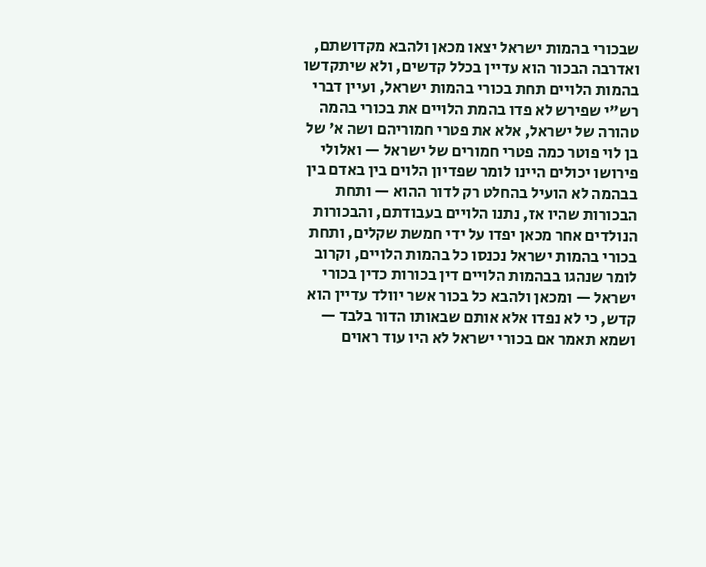שבכורי בהמות ישראל יצאו מכאן ולהבא מקדושתם, ואדרבה הבכור הוא עדיין בכלל קדשים, ולא שיתקדשו בהמות הלויים תחת בכורי בהמות ישראל, ועיין דברי רש"י שפירש לא פדו בהמת הלויים את בכורי בהמה טהורה של ישראל, אלא את פטרי חמוריהם ושה א' של בן לוי פוטר כמה פטרי חמורים של ישראל — ואלולי פירושו יכולים היינו לומר שפדיון הלוים בין באדם בין בבהמה לא הועיל בהחלט רק לדור ההוא — ותחת הבכורות שהיו אז, נתנו הלויים בעבודתם, והבכורות הנולדים אחר מכאן יפדו על ידי חמשת שקלים, ותחת בכורי בהמות ישראל נכנסו כל בהמות הלויים, וקרוב לומר שנהגו בבהמות הלויים דין בכורות כדין בכורי ישראל — ומכאן ולהבא כל בכור אשר יוולד עדיין הוא קדש, כי לא נפדו אלא אותם שבאותו הדור בלבד — ושמא תאמר אם בכורי ישראל לא היו עוד ראוים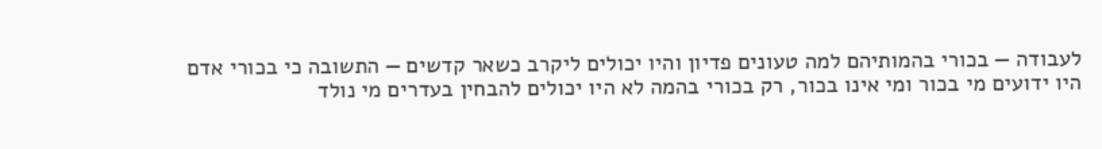לעבודה — בכורי בהמותיהם למה טעונים פדיון והיו יכולים ליקרב כשאר קדשים — התשובה כי בכורי אדם היו ידועים מי בכור ומי אינו בכור, רק בכורי בהמה לא היו יכולים להבחין בעדרים מי נולד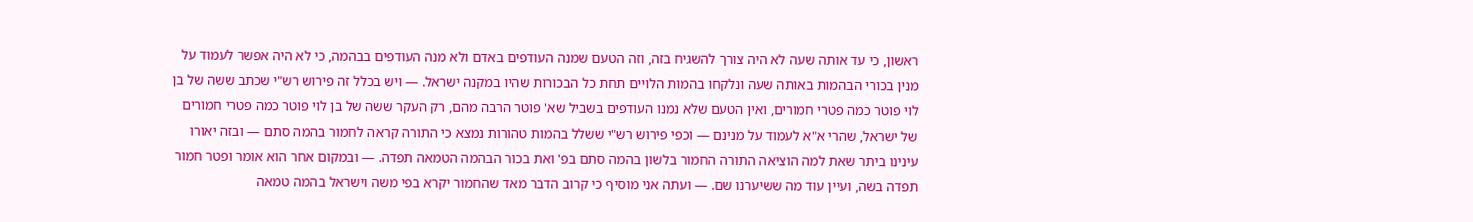ראשון, כי עד אותה שעה לא היה צורך להשגיח בזה, וזה הטעם שמנה העודפים באדם ולא מנה העודפים בבהמה, כי לא היה אפשר לעמוד על מנין בכורי הבהמות באותה שעה ונלקחו בהמות הלויים תחת כל הבכורות שהיו במקנה ישראל. — ויש בכלל זה פירוש רש"י שכתב ששה של בן לוי פוטר כמה פטרי חמורים, ואין הטעם שלא נמנו העודפים בשביל שא' פוטר הרבה מהם, רק העקר ששה של בן לוי פוטר כמה פטרי חמורים של ישראל, שהרי א"א לעמוד על מנינם — וכפי פירוש רש"י ששלל בהמות טהורות נמצא כי התורה קראה לחמור בהמה סתם — ובזה יאורו עינינו ביתר שאת למה הוציאה התורה החמור בלשון בהמה סתם בפ' ואת בכור הבהמה הטמאה תפדה. — ובמקום אחר הוא אומר ופטר חמור תפדה בשה, ועיין עוד מה ששיערנו שם. — ועתה אני מוסיף כי קרוב הדבר מאד שהחמור יקרא בפי משה וישראל בהמה טמאה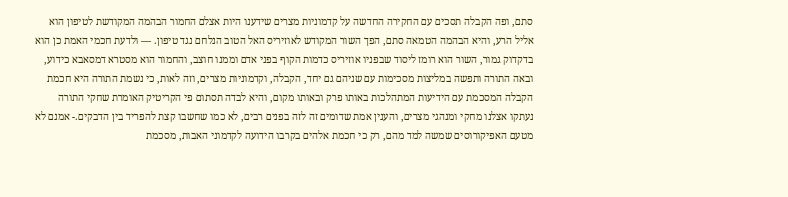סתם, ופה הקבלה תסכים עם החקירה החדשה על קדמוניות מצרים שידענו היות אצלם החמור הבהמה המקודשת לטיפון הוא אליל הרע, והיא הבהמה הטמאה סתם, הפך השור המקודש לאוזיריס האל הטוב הנלחם נגד טיפון. — ולדעת חכמי האמת כן הוא בדקדוק גמור, השור הוא רומז ליסוד שבפניו אוזיריס כדמות הקוף בפני אדם וממנו חוצב, והחמור הוא מסטרא דמסאבא כידוע, ובאה התורה ותפשה במליצות מסכימות עם שניהם גם יחד, הקבלה, וקדמוניות מצרים, וזה לאות, כי נשמת התורה היא חכמת הקבלה המסכמת עם הידיעות המתהלכות באותו פרק ובאותו מקום, והיא לבדה תסתום פי הקריטיק האומרת שחקי התורה נעתקו אצלנו מחקי ומנהגי מצרים, והענין אמת שדומים זה לזה בפנים רבים, לא כמו שחשבו קצת להפריד בין הדבקים.- אמנם לא מטעם האפיקורוסים שמשה למד מהם, רק כי חכמת אלהים בקרבו הידועה לקדמוני האבות, מסכמת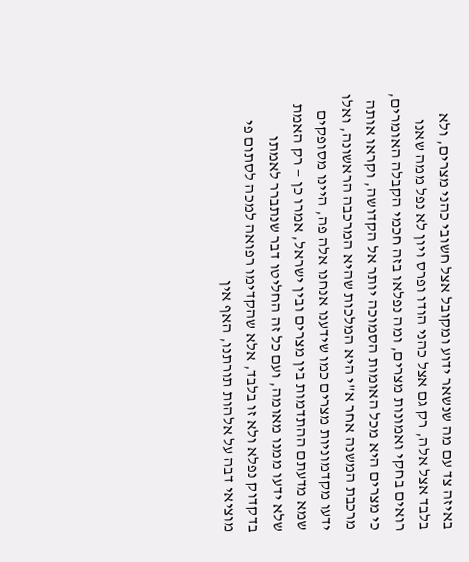באיזה צד עם מה שנשאר ידוע ומקובל אצל חשובי כהני מצרים, ולא בלבד אצל אלה, רק גם אצל כהני הודו ופרס ויון לא נפל ממה שאנו רואים בחקי ואמונות מצרים, ומה נפלאו בזה חכמי הקבלה האומרים, כי מצרים היא מכל האומות הסמוכה יותר אל הקדושה, וקראו אותה מרכבת המשנה אחר א"י היא המלכות שהיא המרכבה הראשונה, ואלו ידעו מקדמוניות מצרים כמו שידענו אנחנו אלה פה, היינו מסופקים שמא מדעתם ההתדמות בין מצרים ובין ישראל, אמרו כן — רק האמת שלא ידעו ממנו מאומה, ועם כל זה החליטו דבר שנתברר לאמתו בדקדוק נפלא ולא זו בלבד, אלא שהקדימו רפואה למכה לסתום פי מוציאי דבה על אלהות תורתנו, האף אין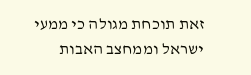זאת תוכחת מגולה כי ממעי ישראל וממחצב האבות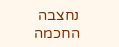נחצבה החכמה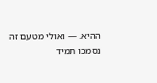ההיא. — ואולי מטעם זה נסמכו תמיד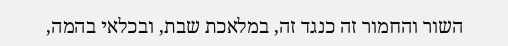השור והחמור זה כנגד זה, במלאכת שבת, ובכלאי בהמה,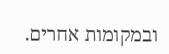ובמקומות אחרים.